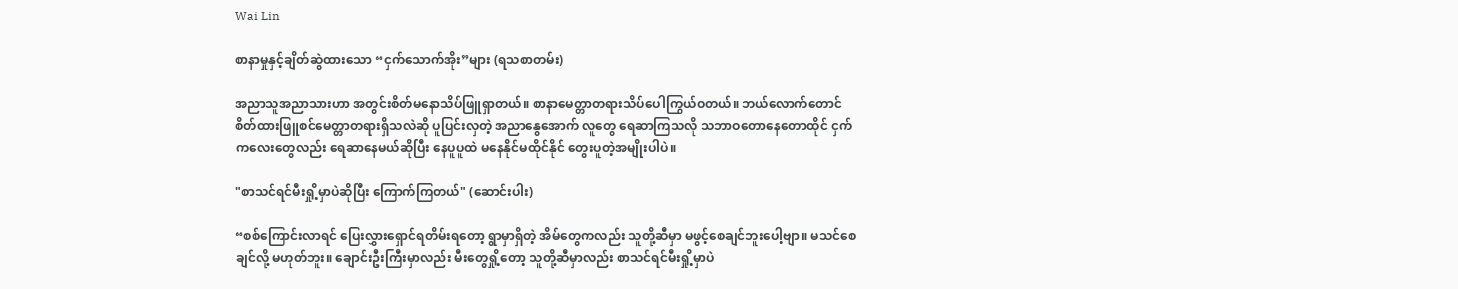Wai Lin

စာနာမှုနှင့်ချိတ်ဆွဲထားသော “ငှက်သောက်အိုး”များ (ရသစာတမ်း)

အညာသူအညာသားဟာ အတွင်းစိတ်မနောသိပ်ဖြူရှာတယ်။ စာနာမေတ္တာတရားသိပ်ပေါကြွယ်ဝတယ်။ ဘယ်လောက်တောင် စိတ်ထားဖြူစင်မေတ္တာတရားရှိသလဲဆို ပူပြင်းလှတဲ့ အညာနွေအောက် လူတွေ ရေဆာကြသလို သဘာဝတောနေတောထိုင် ငှက်ကလေးတွေလည်း ရေဆာနေမယ်ဆိုပြီး နေပူပူထဲ မနေနိုင်မထိုင်နိုင် တွေးပူတဲ့အမျိုးပါပဲ။

"စာသင်ရင်မီးရှို့မှာပဲဆိုပြီး ကြောက်ကြတယ်" (ဆောင်းပါး)

“စစ်ကြောင်းလာရင် ပြေးလွှားရှောင်ရတိမ်းရတော့ ရွာမှာရှိတဲ့ အိမ်တွေကလည်း သူတို့ဆီမှာ မဖွင့်စေချင်ဘူးပေါ့ဗျာ။ မသင်စေချင်လို့ မဟုတ်ဘူး။ ချောင်းဦးကြီးမှာလည်း မီးတွေရှို့တော့ သူတို့ဆီမှာလည်း စာသင်ရင်မီးရှို့မှာပဲ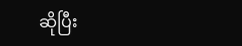ဆိုပြီး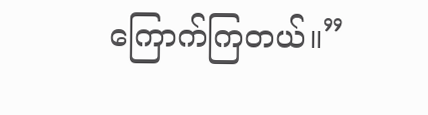ကြောက်ကြတယ်။”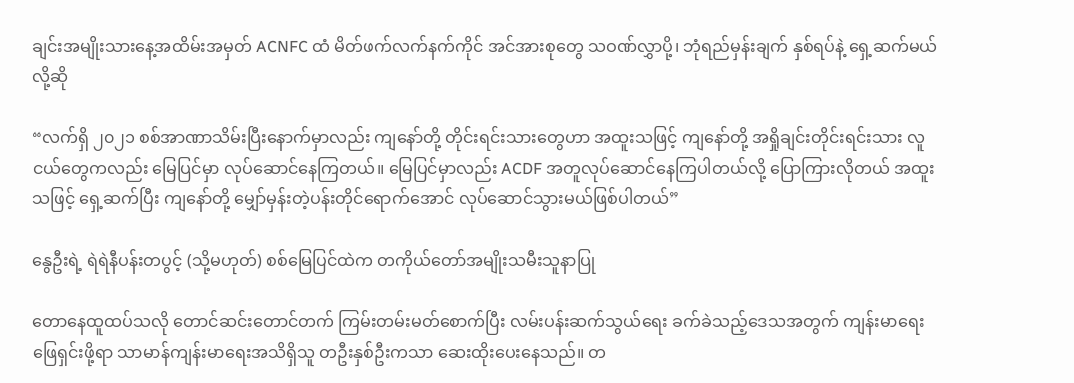ချင်းအမျိုးသားနေ့အထိမ်းအမှတ် ACNFC ထံ မိတ်ဖက်လက်နက်ကိုင် အင်အားစုတွေ သဝဏ်လွှာပို့၊ ဘုံရည်မှန်းချက် နှစ်ရပ်နဲ့ ရှေ့ဆက်မယ်လို့ဆို

“လက်ရှိ ၂၀၂၁ စစ်အာဏာသိမ်းပြီးနောက်မှာလည်း ကျနော်တို့ တိုင်းရင်းသားတွေဟာ အထူးသဖြင့် ကျနော်တို့ အရှိုချင်းတိုင်းရင်းသား လူငယ်တွေကလည်း မြေပြင်မှာ လုပ်ဆောင်နေကြတယ်။ မြေပြင်မှာလည်း ACDF အတူလုပ်ဆောင်နေကြပါတယ်လို့ ပြောကြားလိုတယ် အထူးသဖြင့် ရှေ့ဆက်ပြီး ကျနော်တို့ မျှော်မှန်းတဲ့ပန်းတိုင်ရောက်အောင် လုပ်ဆောင်သွားမယ်ဖြစ်ပါတယ်”

နွေဦးရဲ့ ရဲရဲနီပန်းတပွင့် (သို့မဟုတ်) စစ်မြေပြင်ထဲက တကိုယ်တော်အမျိုးသမီးသူနာပြု

တောနေထူထပ်သလို တောင်ဆင်းတောင်တက် ကြမ်းတမ်းမတ်စောက်ပြီး လမ်းပန်းဆက်သွယ်ရေး ခက်ခဲသည့်ဒေသအတွက် ကျန်းမာရေးဖြေရှင်းဖို့ရာ သာမာန်ကျန်းမာရေးအသိရှိသူ တဦးနှစ်ဦးကသာ ဆေးထိုးပေးနေသည်။ တ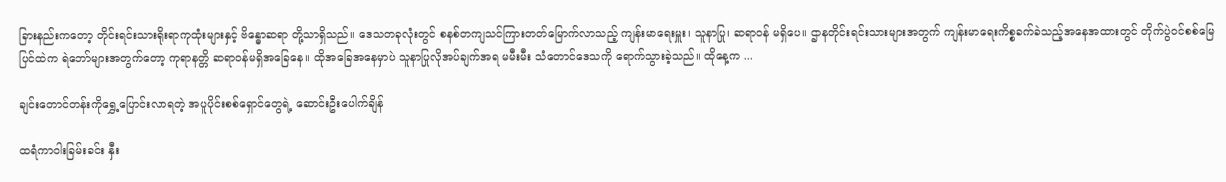ခြားနည်းကတော့ တိုင်းရင်းသားရိုးရာကုထုံးများနှင့် ဗိန္ဓောဆရာ တို့သာရှိသည်။ ဒေသတခုလုံးတွင် စနစ်တကျသင်ကြားတတ်မြောက်လာသည့် ကျန်းမာရေးမှူး၊ သူနာပြု၊ ဆရာဝန် မရှိပေ။ ဌာနတိုင်းရင်းသားများအတွက် ကျန်းမာရေးကိစ္စခက်ခဲသည့်အနေအထားတွင် တိုက်ပွဲဝင်စစ်မြေပြင်ထဲက ရဲဘော်များအတွက်တော့ ကုရာနတ္တိ ဆရာဝန်မရှိအခြေနေ။ ထိုအခြေအနေမှာပဲ သူနာပြုလိုအပ်ချက်အရ မမီးမီး သံတောင်ဒေသကို ရောက်သွားခဲ့သည်။ ထိုနေ့က ...

ချင်းတောင်တန်းကိုရွှေ့ပြောင်းလာရတဲ့ အပူပိုင်းစစ်ရှောင်တွေရဲ့ ဆောင်းဦးပေါက်ချိန်

ထရံကာဝါးခြမ်းခင်း နှီး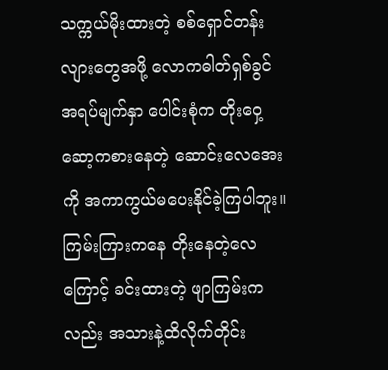သက္ကယ်မိုးထားတဲ့ စစ်ရှောင်တန်းလျားတွေအဖို့ လောကဓါတ်ရှစ်ခွင် အရပ်မျက်နှာ ပေါင်းစုံက တိုးဝှေ့ဆော့ကစားနေတဲ့ ဆောင်းလေအေးကို အကာကွယ်မပေးနိုင်ခဲ့ကြပါဘူး။ ကြမ်းကြားကနေ တိုးနေတဲ့လေကြောင့် ခင်းထားတဲ့ ဖျာကြမ်းကလည်း အသားနဲ့ထိလိုက်တိုင်း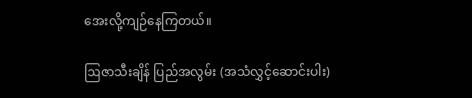အေးလို့ကျဉ်နေကြတယ်။

ဩဇာသီးချိန် ပြည်အလွမ်း (အသံလွှင့်ဆောင်းပါး)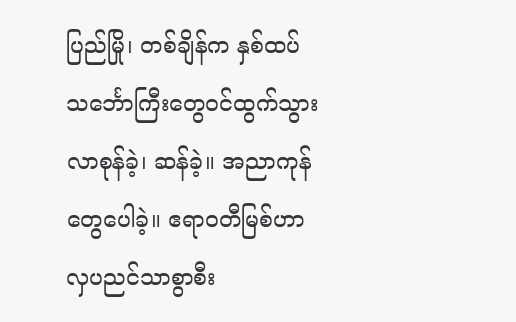ပြည်မြို၊ တစ်ချိန်က နှစ်ထပ်သင်္ဘောကြီးတွေဝင်ထွက်သွားလာစုန်ခဲ့၊ ဆန်ခဲ့။ အညာကုန်တွေပေါခဲ့။ ဧရာဝတီမြစ်ဟာ လှပညင်သာစွာစီး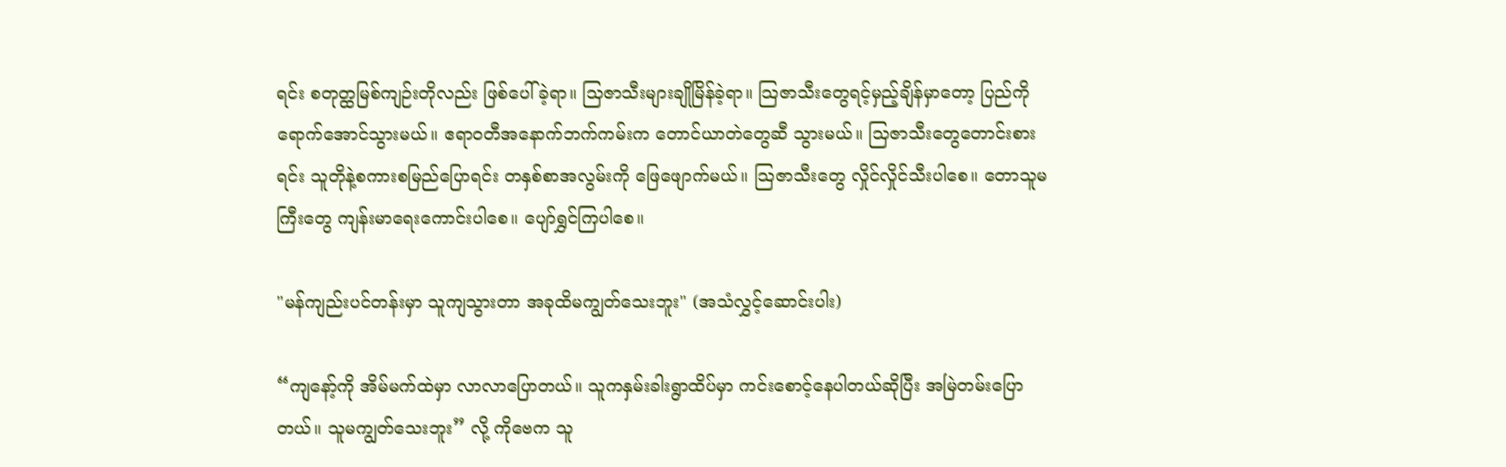ရင်း စတုတ္ထမြစ်ကျဉ်းတိုလည်း ဖြစ်ပေါ်ခဲ့ရာ။ သြဇာသီးများချိုမြိန်ခဲ့ရာ။ သြဇာသီးတွေရင့်မှည့်ချိန်မှာတော့ ပြည်ကိုရောက်အောင်သွားမယ်။ ဧရာဝတီအနောက်ဘက်ကမ်းက တောင်ယာတဲတွေဆီ သွားမယ်။ သြဇာသီးတွေတောင်းစားရင်း သူတိုနဲ့စကားစမြည်ပြောရင်း တနှစ်စာအလွမ်းကို ဖြေဖျောက်မယ်။ သြဇာသီးတွေ လှိုင်လှိုင်သီးပါစေ။ တောသူမကြီးတွေ ကျန်းမာရေးကောင်းပါစေ။ ပျော်ရွှင်ကြပါစေ။

"မန်ကျည်းပင်တန်းမှာ သူကျသွားတာ အခုထိမကျွတ်သေးဘူး" (အသံလွှင့်ဆောင်းပါး)

“ကျနော့်ကို အိမ်မက်ထဲမှာ လာလာပြောတယ်။ သူကနှမ်းခါးရွာထိပ်မှာ ကင်းစောင့်နေပါတယ်ဆိုပြီး အမြဲတမ်းပြောတယ်။ သူမကျွတ်သေးဘူး” လို့ ကိုဗေက သူ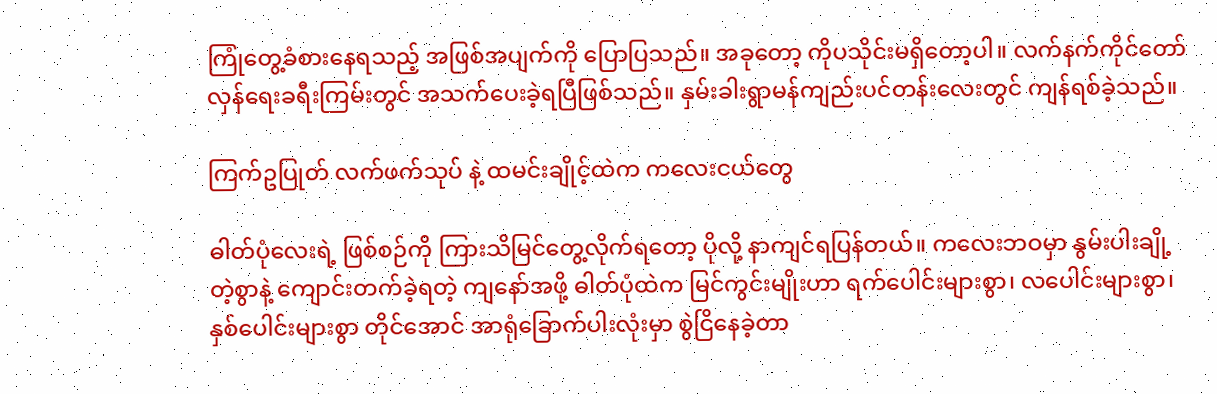ကြုံတွေ့ခံစားနေရသည့် အဖြစ်အပျက်ကို ပြောပြသည်။ အခုတော့ ကိုပသိုင်းမရှိတော့ပါ။ လက်နက်ကိုင်တော်လှန်ရေးခရီးကြမ်းတွင် အသက်ပေးခဲ့ရပြီဖြစ်သည်။ နှမ်းခါးရွာမန်ကျည်းပင်တန်းလေးတွင် ကျန်ရစ်ခဲ့သည်။

ကြက်ဥပြုတ် လက်ဖက်သုပ် နဲ့ ထမင်းချိုင့်ထဲက ကလေးငယ်တွေ

ဓါတ်ပုံလေးရဲ့ ဖြစ်စဉ်ကို ကြားသိမြင်တွေ့လိုက်ရတော့ ပိုလို့ နာကျင်ရပြန်တယ်။ ကလေးဘဝမှာ နွမ်းပါးချို့တဲ့စွာနဲ့ ကျောင်းတက်ခဲ့ရတဲ့ ကျနော်အဖို့ ဓါတ်ပုံထဲက မြင်ကွင်းမျိုးဟာ ရက်ပေါင်းများစွာ၊ လပေါင်းများစွာ၊ နှစ်ပေါင်းများစွာ တိုင်အောင် အာရုံခြောက်ပါးလုံးမှာ စွဲငြိနေခဲ့တာ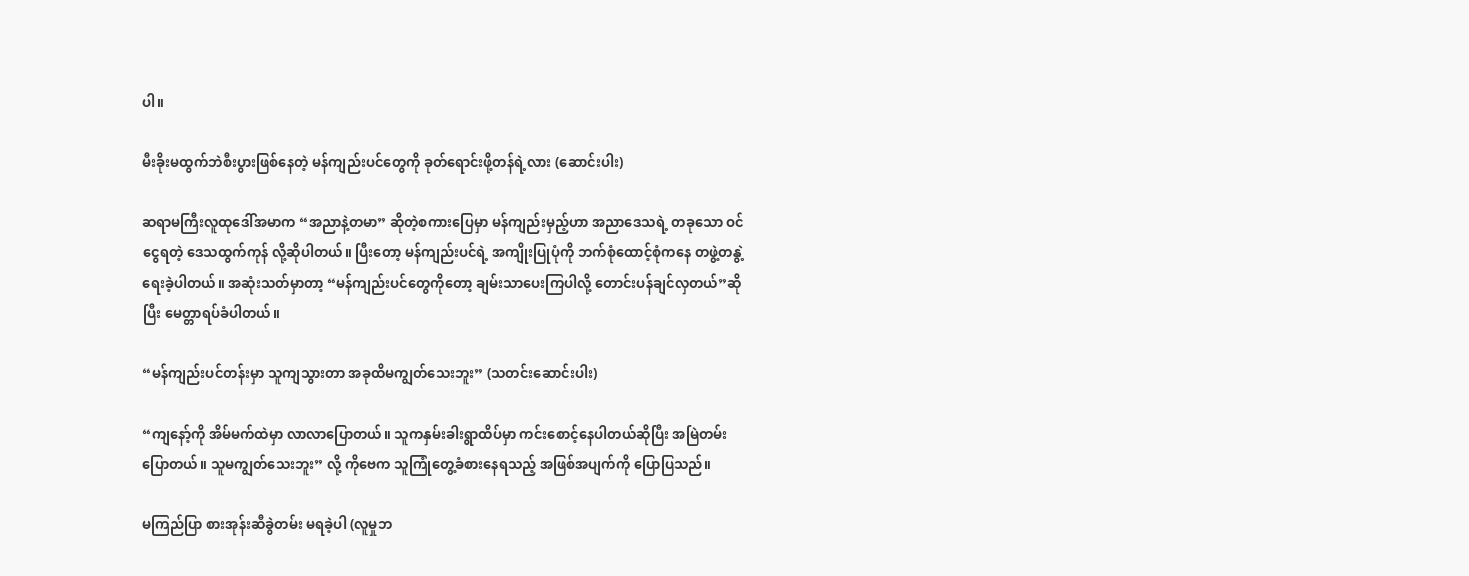ပါ။

မီးခိုးမထွက်ဘဲစီးပွားဖြစ်နေတဲ့ မန်ကျည်းပင်တွေကို ခုတ်ရောင်းဖို့တန်ရဲ့လား (ဆောင်းပါး)

ဆရာမကြီးလူထုဒေါ်အမာက “အညာနဲ့တမာ” ဆိုတဲ့စကားပြေမှာ မန်ကျည်းမှည့်ဟာ အညာဒေသရဲ့ တခုသော ဝင်ငွေရတဲ့ ဒေသထွက်ကုန် လို့ဆိုပါတယ်။ ပြီးတော့ မန်ကျည်းပင်ရဲ့ အကျိုးပြုပုံကို ဘက်စုံထောင့်စုံကနေ တဖွဲ့တနွဲ့ရေးခဲ့ပါတယ်။ အဆုံးသတ်မှာတာ့ “မန်ကျည်းပင်တွေကိုတော့ ချမ်းသာပေးကြပါလို့ တောင်းပန်ချင်လှတယ်”ဆိုပြီး မေတ္တာရပ်ခံပါတယ်။

“မန်ကျည်းပင်တန်းမှာ သူကျသွားတာ အခုထိမကျွတ်သေးဘူး” (သတင်းဆောင်းပါး)

“ကျနော့်ကို အိမ်မက်ထဲမှာ လာလာပြောတယ်။ သူကနှမ်းခါးရွာထိပ်မှာ ကင်းစောင့်နေပါတယ်ဆိုပြီး အမြဲတမ်းပြောတယ်။ သူမကျွတ်သေးဘူး” လို့ ကိုဗေက သူကြုံတွေ့ခံစားနေရသည့် အဖြစ်အပျက်ကို ပြောပြသည်။

မကြည်ပြာ စားအုန်းဆီခွဲတမ်း မရခဲ့ပါ (လူမှုဘ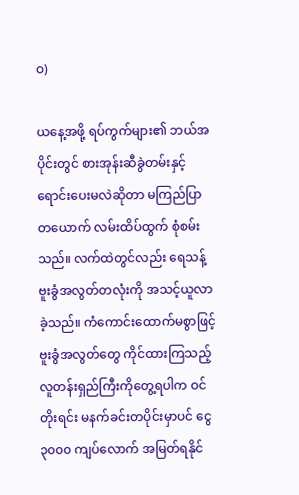ဝ)

ယနေ့အဖို့ ရပ်ကွက်များ၏ ဘယ်အပိုင်းတွင် စားအုန်းဆီခွဲတမ်းနှင့် ရောင်းပေးမလဲဆိုတာ မကြည်ပြာ တယောက် လမ်းထိပ်ထွက် စုံစမ်းသည်။ လက်ထဲတွင်လည်း ရေသန့်ဗူးခွံအလွတ်တလုံးကို အသင့်ယူလာခဲ့သည်။ ကံကောင်းထောက်မစွာဖြင့် ဗူးခွံအလွတ်တွေ ကိုင်ထားကြသည့် လူတန်းရှည်ကြီးကိုတွေ့ရပါက ဝင်တိုးရင်း မနက်ခင်းတပိုင်းမှာပင် ငွေ ၃၀၀၀ ကျပ်လောက် အမြတ်ရနိုင်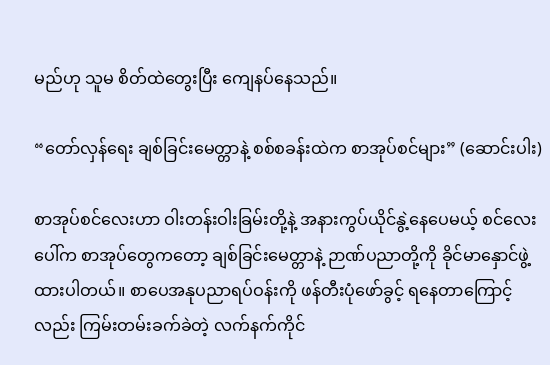မည်ဟု သူမ စိတ်ထဲတွေးပြီး ကျေနပ်နေသည်။

“တော်လှန်ရေး ချစ်ခြင်းမေတ္တာနဲ့ စစ်စခန်းထဲက စာအုပ်စင်များ” (ဆောင်းပါး)

စာအုပ်စင်လေးဟာ ဝါးတန်းဝါးခြမ်းတို့နဲ့ အနားကွပ်ယိုင်နွဲ့နေပေမယ့် စင်လေးပေါ်က စာအုပ်တွေကတော့ ချစ်ခြင်းမေတ္တာနဲ့ ဉာဏ်ပညာတို့ကို ခိုင်မာနှောင်ဖွဲ့ထားပါတယ်။ စာပေအနုပညာရပ်ဝန်းကို ဖန်တီးပုံဖော်ခွင့် ရနေတာကြောင့်လည်း ကြမ်းတမ်းခက်ခဲတဲ့ လက်နက်ကိုင်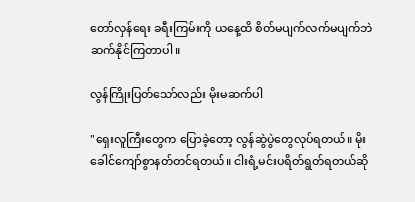တော်လှန်ရေး ခရီးကြမ်းကို ယနေ့ထိ စိတ်မပျက်လက်မပျက်ဘဲ ဆက်နိုင်ကြတာပါ။

လွန်ကြိုးပြတ်သော်လည်း မိုးမဆက်ပါ

"ရှေးလူကြီးတွေက ပြောခဲ့တော့ လွန်ဆွဲပွဲတွေလုပ်ရတယ်။ မိုးခေါင်ကျော်စွာနတ်တင်ရတယ်။ ငါးရံ့မင်းပရိတ်ရွတ်ရတယ်ဆို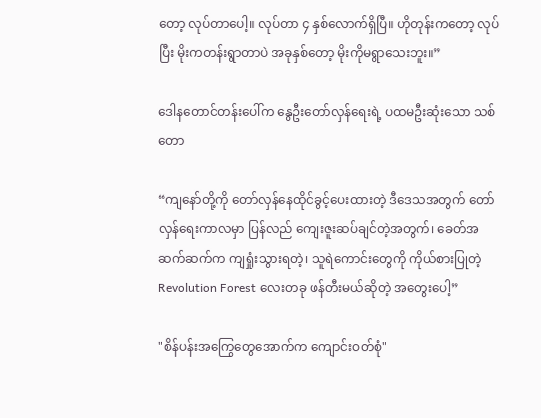တော့ လုပ်တာပေါ့။ လုပ်တာ ၄ နှစ်လောက်ရှိပြီ။ ဟိုတုန်းကတော့ လုပ်ပြီး မိုးကတန်းရွာတာပဲ အခုနှစ်တော့ မိုးကိုမရွာသေးဘူး။”

ဒေါနတောင်တန်းပေါ်က နွေဦးတော်လှန်ရေးရဲ့ ပထမဦးဆုံးသော သစ်တော

“ကျနော်တို့ကို တော်လှန်နေထိုင်ခွင့်ပေးထားတဲ့ ဒီဒေသအတွက် တော်လှန်ရေးကာလမှာ ပြန်လည် ကျေးဇူးဆပ်ချင်တဲ့အတွက်၊ ခေတ်အဆက်ဆက်က ကျရှုံးသွားရတဲ့၊ သူရဲကောင်းတွေကို ကိုယ်စားပြုတဲ့ Revolution Forest လေးတခု ဖန်တီးမယ်ဆိုတဲ့ အတွေးပေါ့”

"စိန်ပန်းအကြွေတွေအောက်က ကျောင်းဝတ်စုံ"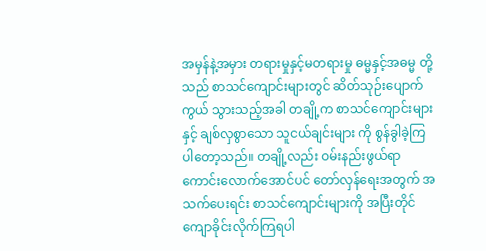အမှန်နဲ့အမှား တရားမှုနှင့်မတရားမှု ဓမ္မနှင့်အဓမ္မ တို့သည် စာသင်ကျောင်းများတွင် ဆိတ်သုဉ်းပျောက်ကွယ် သွားသည့်အခါ တချို့က စာသင်ကျောင်းများနှင့် ချစ်လှစွာသော သူငယ်ချင်းများ ကို စွန်ခွါခဲ့ကြ ပါတော့သည်။ တချို့လည်း ဝမ်းနည်းဖွယ်ရာကောင်းလောက်အောင်ပင် တော်လှန်ရေးအတွက် အသက်ပေးရင်း စာသင်ကျောင်းများကို အပြီးတိုင်ကျောခိုင်းလိုက်ကြရပါ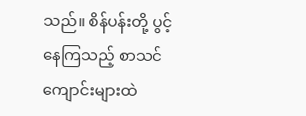သည်။ စိန်ပန်းတို့ ပွင့်နေကြသည့် စာသင်ကျောင်းများထဲ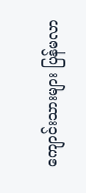ကျောင်းသားများ ပြန်မလာ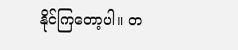နိုင်ကြတော့ပါ။ တ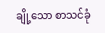ချို့သော စာသင်ခုံ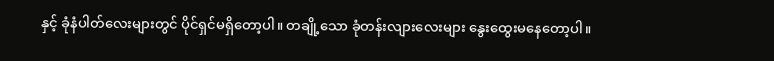နှင့် ခုံနံပါတ်လေးများတွင် ပိုင်ရှင်မရှိတော့ပါ။ တချို့သော ခုံတန်းလျားလေးများ နွေးထွေးမနေတော့ပါ။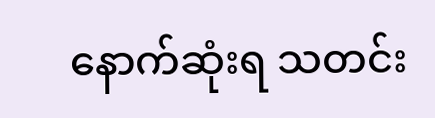နောက်ဆုံးရ သတင်း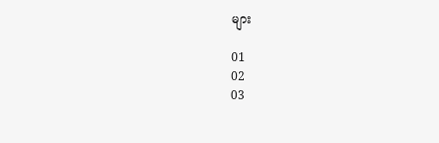များ

01
02
03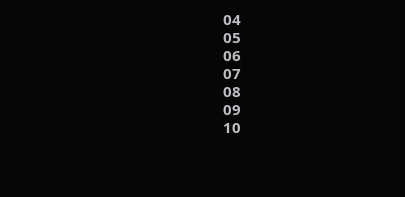04
05
06
07
08
09
10